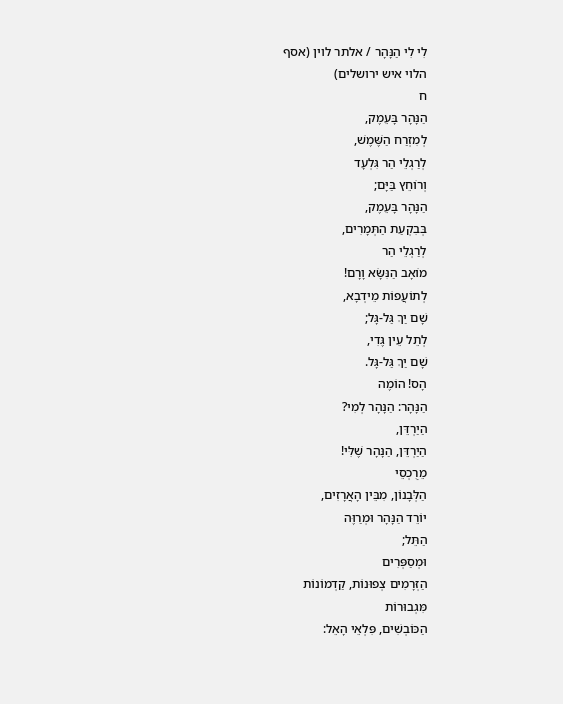לִי לִי הַנָּהָר / אלתר לוין (אסף
הלוי איש ירושלים)
ח
הַנָּהָר בָּעֵמֶק,
לְמִזְרַח הַשֶּׁמֶשׁ,
לְרַגְלֵי הַר גִּלְעָד
וְרוֹחֵץ בַּיָּם;
הַנָּהָר בָּעֵמֶק,
בְּבִקְעַת הַתְּמָרִים,
לְרַגְלֵי הַר
מוֹאָב הַנִּשָּׂא וָרָם!
לְתוֹעֲפוֹת מֵידְבָא,
שָׁם יַךְ גַּל-גָּל;
לְתֵל עֵין גֶּדִי,
שָׁם יַךְ גַּל-גָּל.
הָס! הוֹמֶה
הַנָּהָר: הַנָּהָר לְמִי?
הַיַרְדֵּן,
הַיַרְדֵּן, הַנָּהָר שֶׁלִּי!
מֵרֻכְסֵי
הַלְּבָנוֹן, מִבֵּין הָאֲרָזִים,
יוֹרֵד הַנָּהָר וּמְרַוֶּה
הַתֵּל;
וּמְסַפְּרִים
הַזְּרָמִים צְפוּנוֹת, קַדְמוֹנוֹת
מִּגְבוּרוֹת
הַכּוֹבְשִׁים, פִּלְאֵי הָאֵל: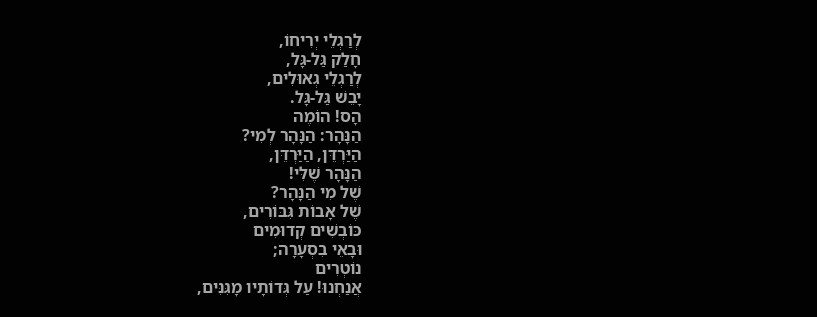לְרַגְלֵי יְרִיחוֹ,
חָלַק גַּל-גָּל,
לְרַגְלֵי גְאוּלִים,
יָבֵשׁ גַּל-גָּל.
הָס! הוֹמֶה
הַנָּהָר: הַנָּהָר לְמִי?
הַיַּרְדֵּן, הַיַּרְדֵּן,
הַנָּהָר שֶׁלִּי!
שֶׁל מִי הַנָּהָר?
שֶׁל אָבוֹת גִּבּוֹרִים,
כּוֹבְשִׁים קְדוּמִים
וּבָאֵי בִסְעָרָה;
נוֹטְרִים
אֲנַחְנוּ! עַל גְּדוֹתָיו מָגִּנִּים,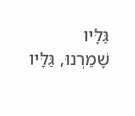גַּלָּיו
שָׁמַרְנוּ, גַּלָּיו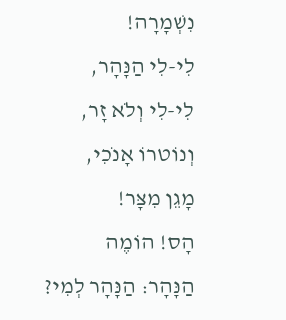נִשְׁמָרָה!
לִי-לִי הַנָּהָר,
לִי-לִי וְלֹא זָר,
וְנוֹטרוֹ אָנֹכִי,
מָגֵן מִצָּר!
הָס! הוֹמֶה
הַנָּהָר: הַנָּהָר לְמִי?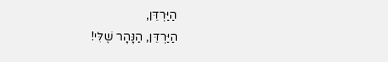הַיַּרְדֵּן,
הַיַּרְדֵּן, הַנָּהָר שֶׁלִּי!